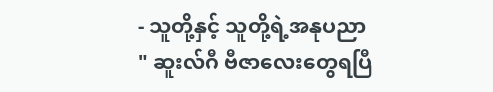- သူတို့နှင့် သူတို့ရဲ့အနုပညာ
" ဆူးလ်ဂီ ဗီဇာလေးတွေရပြီ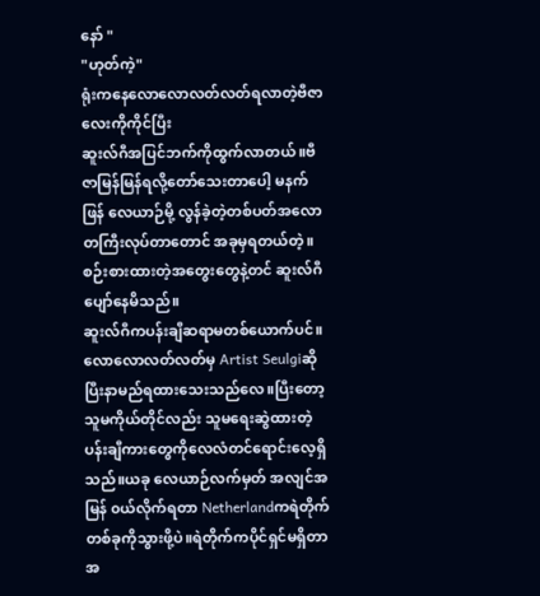နော် "
"ဟုတ်ကဲ့"
ရုံးကနေလောလောလတ်လတ်ရလာတဲ့ဗီဇာလေးကိုကိုင်ပြီး
ဆူးလ်ဂီအပြင်ဘက်ကိုထွက်လာတယ်။ဗီဇာမြန်မြန်ရလို့တော်သေးတာပေါ့ မနက်ဖြန် လေယာဉ်မို့ လွန်ခဲ့တဲ့တစ်ပတ်အလောတကြီးလုပ်တာတောင် အခုမှရတယ်တဲ့။စဉ်းစားထားတဲ့အတွေးတွေနဲ့တင် ဆူးလ်ဂီပျော်နေမိသည်။
ဆူးလ်ဂီကပန်းချီဆရာမတစ်ယောက်ပင်။လောလောလတ်လတ်မှ Artist Seulgiဆိုပြီးနာမည်ရထားသေးသည်လေ။ပြီးတော့ သူမကိုယ်တိုင်လည်း သူမရေးဆွဲထားတဲ့ ပန်းချီကားတွေကိုလေလံတင်ရောင်းလေ့ရှိသည်။ယခု လေယာဉ်လက်မှတ် အလျင်အမြန် ၀ယ်လိုက်ရတာ Netherlandကရဲတိုက်တစ်ခုကိုသွားဖို့ပဲ။ရဲတိုက်ကပိုင်ရှင်မရှိတာအ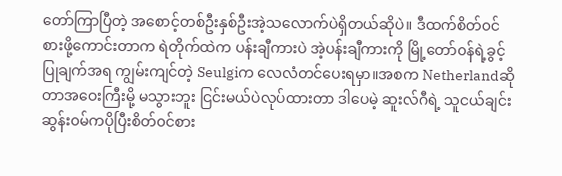တော်ကြာပြီတဲ့ အစောင့်တစ်ဦးနှစ်ဦးအဲ့သလောက်ပဲရှိတယ်ဆိုပဲ။ ဒီထက်စိတ်၀င်စားဖို့ကောင်းတာက ရဲတိုက်ထဲက ပန်းချီကားပဲ အဲ့ပန်းချီကားကို မြို့တော်၀န်ရဲ့ခွင့်ပြုချက်အရ ကျွမ်းကျင်တဲ့ Seulgiက လေလံတင်ပေးရမှာ။အစက Netherlandဆိုတာအဝေးကြီးမို့ မသွားဘူး ငြင်းမယ်ပဲလုပ်ထားတာ ဒါပေမဲ့ ဆူးလ်ဂီရဲ့ သူငယ်ချင်း ဆွန်း၀မ်ကပိုပြီးစိတ်၀င်စား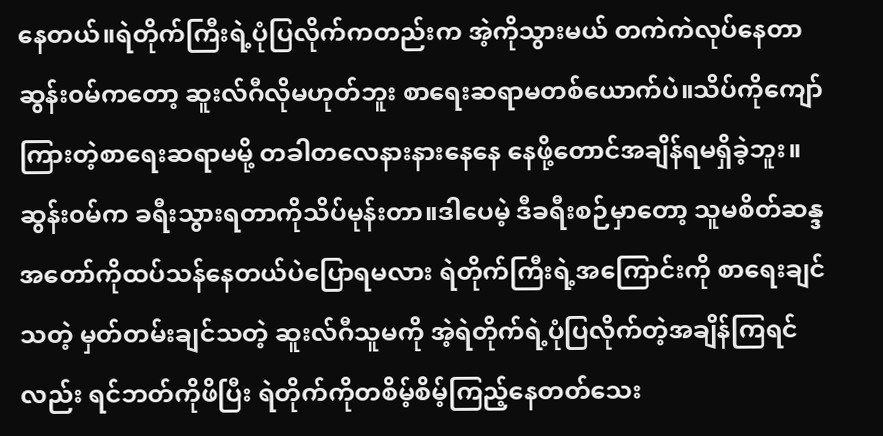နေတယ်။ရဲတိုက်ကြီးရဲ့ပုံပြလိုက်ကတည်းက အဲ့ကိုသွားမယ် တကဲကဲလုပ်နေတာ ဆွန်း၀မ်ကတော့ ဆူးလ်ဂီလိုမဟုတ်ဘူး စာရေးဆရာမတစ်ယောက်ပဲ။သိပ်ကိုကျော်ကြားတဲ့စာရေးဆရာမမို့ တခါတလေနားနားနေနေ နေဖို့တောင်အချိန်ရမရှိခဲ့ဘူး။
ဆွန်း၀မ်က ခရီးသွားရတာကိုသိပ်မုန်းတာ။ဒါပေမဲ့ ဒီခရီးစဉ်မှာတော့ သူမစိတ်ဆန္ဒအတော်ကိုထပ်သန်နေတယ်ပဲပြောရမလား ရဲတိုက်ကြီးရဲ့အကြောင်းကို စာရေးချင်သတဲ့ မှတ်တမ်းချင်သတဲ့ ဆူးလ်ဂီသူမကို အဲ့ရဲတိုက်ရဲ့ပုံပြလိုက်တဲ့အချိန်ကြရင်လည်း ရင်ဘတ်ကိုဖိပြီး ရဲတိုက်ကိုတစိမ့်စိမ့်ကြည့်နေတတ်သေး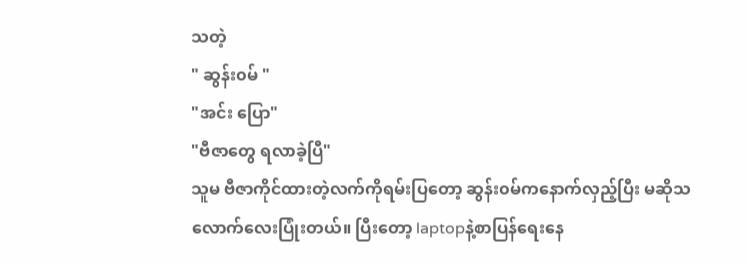သတဲ့
" ဆွန်း၀မ် "
"အင်း ပြော"
"ဗီဇာတွေ ရလာခဲ့ပြီ"
သူမ ဗီဇာကိုင်ထားတဲ့လက်ကိုရမ်းပြတော့ ဆွန်း၀မ်ကနောက်လှည့်ပြီး မဆိုသလောက်လေးပြုံးတယ်။ ပြီးတော့ laptopနဲ့စာပြန်ရေးနေ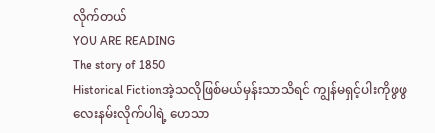လိုက်တယ်
YOU ARE READING
The story of 1850
Historical Fictionအဲ့သလိုဖြစ်မယ်မှန်းသာသိရင် ကျွန်မရှင့်ပါးကိုဖွဖွလေးနမ်းလိုက်ပါရဲ့ ဟေသာ